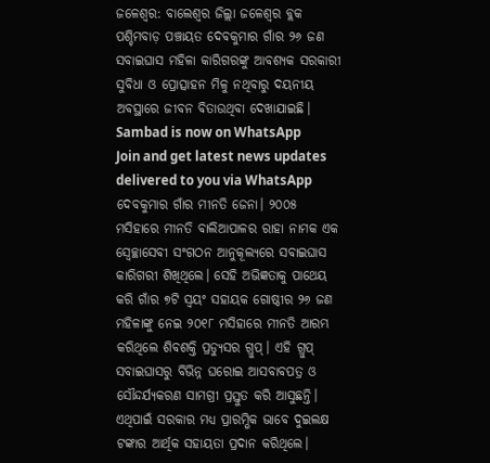ଜଳେଶ୍ବର: ବାଲେଶ୍ବର ଜିଲ୍ଲା ଜଳେଶ୍ବର ବ୍ଲକ ପଶ୍ଚିମବାଡ଼ ପଞ୍ଚାୟତ ଦେବକୁମାର ଗାଁର ୨୬ ଜଣ ସବାଇଘାସ ମହିଳା କାରିଗରଙ୍କୁ ଆବଶ୍ୟକ ସରକାରୀ ସୁବିଧା ଓ ପ୍ରୋତ୍ସାହନ ମିଳୁ ନଥିବାରୁ ଦୟନୀୟ ଅବସ୍ଥାରେ ଜୀବନ ବିତାଉଥିବା ଦେଖାଯାଇଛି।
Sambad is now on WhatsApp
Join and get latest news updates delivered to you via WhatsApp
ଦେବକୁମାର ଗାଁର ମୀନତି ଜେନା। ୨୦୦୫ ମସିହାରେ ମୀନତି ବାଲିଆପାଳର ରାହା ନାମକ ଏକ ସ୍ବେଚ୍ଛାସେବୀ ସଂଗଠନ ଆନୁକୂଲ୍ୟରେ ସବାଇଘାସ କାରିଗରୀ ଶିଖିଥିଲେ। ସେହି ଅଭିଜ୍ଞତାକୁ ପାଥେୟ କରି ଗାଁର ୭ଟି ସ୍ବୟଂ ସହାୟକ ଗୋଷ୍ଠୀର ୨୬ ଜଣ ମହିଳାଙ୍କୁ ନେଇ ୨୦୧୮ ମସିହାରେ ମୀନତି ଆରମ୍ଭ କରିଥିଲେ ଶିବଶକ୍ତି ପ୍ରଡ୍ୟୁସର ଗ୍ରୁପ୍। ଏହି ଗ୍ରୁପ୍ ସବାଇଘାସରୁ ବିଭିନ୍ନ ଘରୋଇ ଆସବାବପତ୍ର ଓ ସୌନ୍ଦର୍ଯ୍ୟକରଣ ସାମଗ୍ରୀ ପ୍ରସ୍ତୁତ କରି ଆସୁଛନ୍ତି। ଏଥିପାଇଁ ସରକାର ମଧ୍ୟ ପ୍ରାରମ୍ଭିକ ଭାବେ ଦୁଇଲକ୍ଷ ଟଙ୍କାର ଆର୍ଥିକ ସହାୟତା ପ୍ରଦାନ କରିଥିଲେ।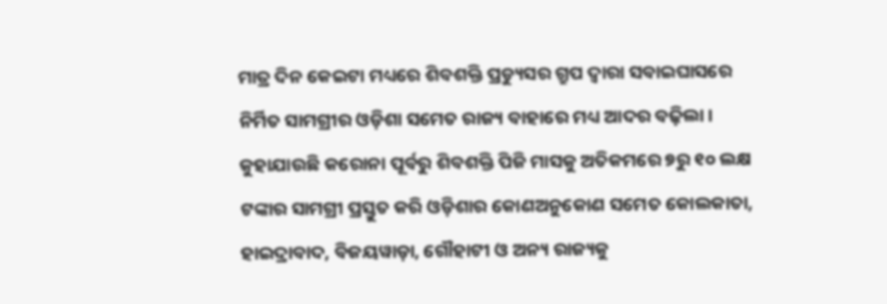ମାତ୍ର ଦିନ କେଇଟା ମଧ୍ୟରେ ଶିବଶକ୍ତି ପ୍ରଡ୍ୟୁସର ଗ୍ରୁପ ଦ୍ବାରା ସବାଇଘାସରେ ନିର୍ମିତ ସାମଗ୍ରୀର ଓଡ଼ିଶା ସମେତ ରାଜ୍ୟ ବାହାରେ ମଧ୍ୟ ଆଦର ବଢ଼ିଲା।
କୁହାଯାଉଛି କରୋନା ପୂର୍ବରୁ ଶିବଶକ୍ତି ପିଜି ମାସକୁ ଅତିକମରେ ୭ରୁ ୧୦ ଲକ୍ଷ ଟଙ୍କାର ସାମଗ୍ରୀ ପ୍ରସ୍ତୁତ କରି ଓଡ଼ିଶାର କୋଣଅନୁକୋଣ ସମେତ କୋଲକାତା, ହାଇଦ୍ରାବାଦ, ବିଜୟୱାଡ଼ା, ଗୌହାଟୀ ଓ ଅନ୍ୟ ରାଜ୍ୟକୁ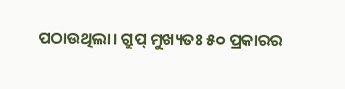ପଠାଉଥିଲା। ଗ୍ରୁପ୍ ମୁଖ୍ୟତଃ ୫୦ ପ୍ରକାରର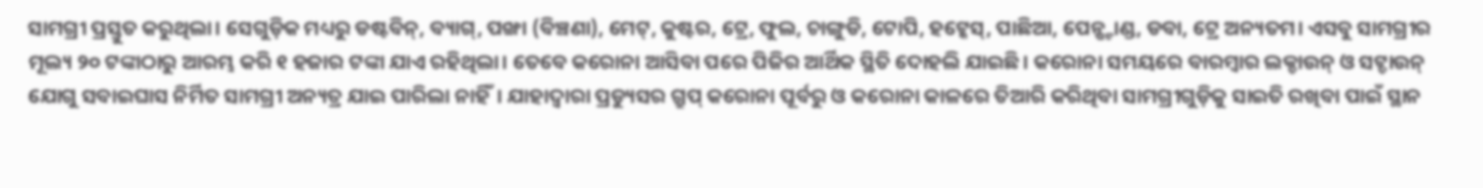ସାମଗ୍ରୀ ପ୍ରସ୍ତୁତ କରୁଥିଲା। ସେଗୁଡ଼ିକ ମଧ୍ୟରୁ ଡଷ୍ଟବିନ୍, ବ୍ୟାଗ୍, ପଙ୍ଖା (ବିଞ୍ଚଣା), ମେଟ୍, କୁଷ୍ଟର, ଟ୍ରେ, ଫୁଲ, ଚାଙ୍ଗୁଡି, ଟୋପି, ହଟ୍କେସ୍, ପାଛିଆ, ପେନ୍ଷ୍ଟାଣ୍ଡ, ଡବା, ଟ୍ରେ ଅନ୍ୟତମ। ଏସବୁ ସାମଗ୍ରୀର ମୂଲ୍ୟ ୨୦ ଟଙ୍କାଠାରୁ ଆରମ୍ଭ କରି ୧ ହଜାର ଟଙ୍କା ଯାଏ ରହିଥିଲା। ତେବେ କରୋନା ଆସିବା ପରେ ପିଜିର ଆର୍ଥିକ ସ୍ଥିତି ଦୋହଲି ଯାଇଛି। କରୋନା ସମୟରେ ବାରମ୍ବାର ଲକ୍ଡାଉନ୍ ଓ ସଟ୍ଡାଉନ୍ ଯୋଗୁ ସବାଇଘାସ ନିର୍ମିତ ସାମଗ୍ରୀ ଅନ୍ୟତ୍ର ଯାଇ ପାରିଲା ନାହିଁ। ଯାହାଦ୍ୱାରା ପ୍ରଡ୍ୟୁସର ଗ୍ରୁପ୍ କରୋନା ପୂର୍ବରୁ ଓ କରୋନା କାଳରେ ତିଆରି କରିଥିବା ସାମଗ୍ରୀଗୁଡ଼ିକୁ ସାଇତି ରଖିବା ପାଇଁ ସ୍ଥାନ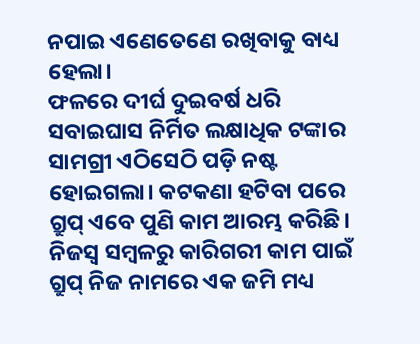ନପାଇ ଏଣେତେଣେ ରଖିବାକୁ ବାଧ୍ୟ ହେଲା।
ଫଳରେ ଦୀର୍ଘ ଦୁଇବର୍ଷ ଧରି ସବାଇଘାସ ନିର୍ମିତ ଲକ୍ଷାଧିକ ଟଙ୍କାର ସାମଗ୍ରୀ ଏଠିସେଠି ପଡ଼ି ନଷ୍ଟ ହୋଇଗଲା। କଟକଣା ହଟିବା ପରେ ଗ୍ରୁପ୍ ଏବେ ପୁଣି କାମ ଆରମ୍ଭ କରିଛି। ନିଜସ୍ବ ସମ୍ବଳରୁ କାରିଗରୀ କାମ ପାଇଁ ଗ୍ରୁପ୍ ନିଜ ନାମରେ ଏକ ଜମି ମଧ୍ୟ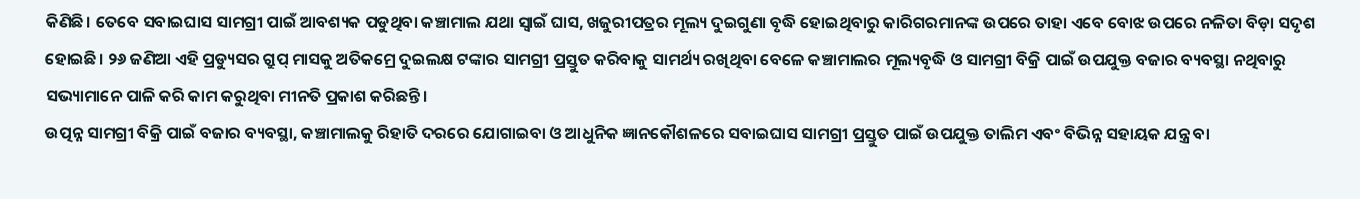କିଣିଛି। ତେବେ ସବାଇଘାସ ସାମଗ୍ରୀ ପାଇଁ ଆବଶ୍ୟକ ପଡୁଥିବା କଞ୍ଚାମାଲ ଯଥା ସ୍ବାଇଁ ଘାସ, ଖଜୁରୀପତ୍ରର ମୂଲ୍ୟ ଦୁଇଗୁଣା ବୃଦ୍ଧି ହୋଇଥିବାରୁ କାରିଗରମାନଙ୍କ ଉପରେ ତାହା ଏବେ ବୋଝ ଉପରେ ନଳିତା ବିଡ଼ା ସଦୃଶ ହୋଇଛି। ୨୬ ଜଣିଆ ଏହି ପ୍ରଡ୍ୟୁସର ଗ୍ରୁପ୍ ମାସକୁ ଅତିକମ୍ରେ ଦୁଇଲକ୍ଷ ଟଙ୍କାର ସାମଗ୍ରୀ ପ୍ରସ୍ତୁତ କରିବାକୁ ସାମର୍ଥ୍ୟ ରଖିଥିବା ବେଳେ କଞ୍ଚାମାଲର ମୂଲ୍ୟବୃଦ୍ଧି ଓ ସାମଗ୍ରୀ ବିକ୍ରି ପାଇଁ ଉପଯୁକ୍ତ ବଜାର ବ୍ୟବସ୍ଥା ନଥିବାରୁ ସଭ୍ୟାମାନେ ପାଳି କରି କାମ କରୁଥିବା ମୀନତି ପ୍ରକାଶ କରିଛନ୍ତି।
ଉତ୍ପନ୍ନ ସାମଗ୍ରୀ ବିକ୍ରି ପାଇଁ ବଜାର ବ୍ୟବସ୍ଥା, କଞ୍ଚାମାଲକୁ ରିହାତି ଦରରେ ଯୋଗାଇବା ଓ ଆଧୁନିକ ଜ୍ଞାନକୌଶଳରେ ସବାଇଘାସ ସାମଗ୍ରୀ ପ୍ରସ୍ତୁତ ପାଇଁ ଉପଯୁକ୍ତ ତାଲିମ ଏବଂ ବିଭିନ୍ନ ସହାୟକ ଯନ୍ତ୍ର ବା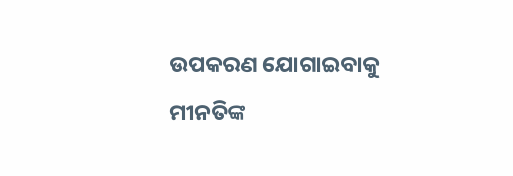ଉପକରଣ ଯୋଗାଇବାକୁ ମୀନତିଙ୍କ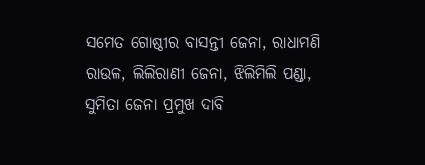ସମେତ ଗୋଷ୍ଠୀର ବାସନ୍ତୀ ଜେନା, ରାଧାମଣି ରାଉଳ, ଲିଲିରାଣୀ ଜେନା, ଝିଲିମିଲି ପଣ୍ଡା, ସୁମିତା ଜେନା ପ୍ରମୁଖ ଦାବି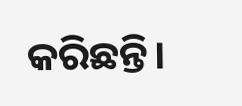କରିଛନ୍ତି।